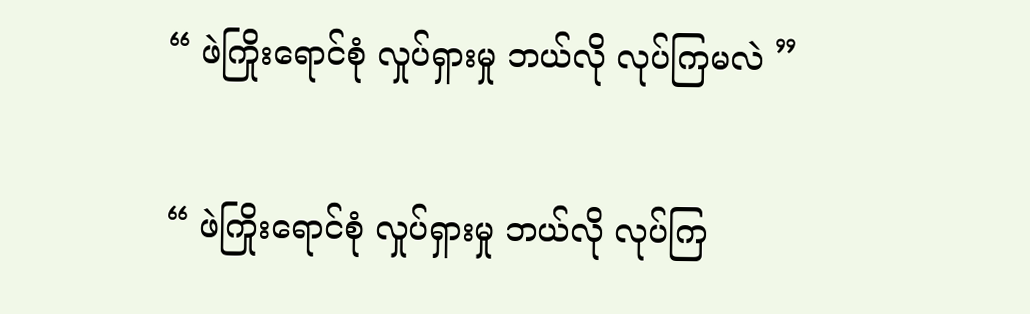“ ဖဲကြိုးရောင်စုံ လှုပ်ရှားမှု ဘယ်လို လုပ်ကြမလဲ ”

“ ဖဲကြိုးရောင်စုံ လှုပ်ရှားမှု ဘယ်လို လုပ်ကြ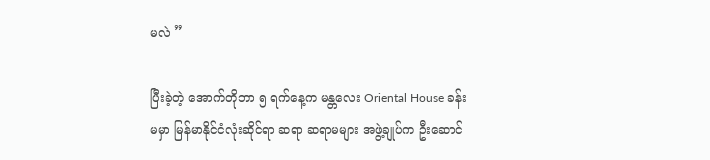မလဲ ”

ပြီးခဲ့တဲ့ အောက်တိုဘာ ၅ ရက်နေ့က မန္တလေး Oriental House ခန်းမမှာ မြန်မာနိုင်ငံလုံးဆိုင်ရာ ဆရာ ဆရာမများ အဖွဲ့ချုပ်က ဦးဆောင်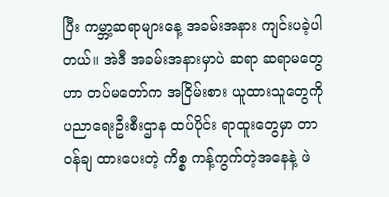ပြီး ကမ္ဘာ့ဆရာများနေ့ အခမ်းအနား ကျင်းပခဲ့ပါတယ်။ အဲဒီ အခမ်းအနားမှာပဲ ဆရာ ဆရာမတွေဟာ တပ်မတော်က အငြိမ်းစား ယူထားသူတွေကို ပညာရေးဦးစီးဌာန ထပ်ပိုင်း ရာထူးတွေမှာ တာဝန်ချ ထားပေးတဲ့ ကိစ္စ ကန့်ကွက်တဲ့အနေနဲ့ ဖဲ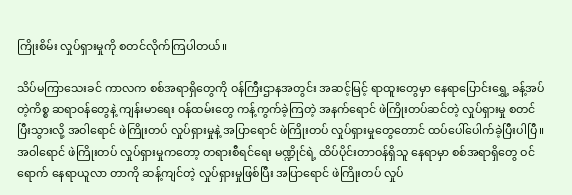ကြိုးစိမ်း လှုပ်ရှားမှုကို စတင်လိုက်ကြပါတယ်။

သိပ်မကြာသေးခင် ကာလက စစ်အရာရှိတွေကို ဝန်ကြီးဌာနအတွင်း အဆင့်မြင့် ရာထူးတွေမှာ နေရာပြောင်းရွှေ့ ခန့်အပ်တဲ့ကိစ္စ ဆရာဝန်တွေနဲ့ ကျန်းမာရေး ဝန်ထမ်းတွေ ကန့်ကွက်ခဲ့ကြတဲ့ အနက်ရောင် ဖဲကြိုးတပ်ဆင်တဲ့ လှုပ်ရှားမှု စတင်ပြီးသွားလို့ အဝါရောင် ဖဲကြိုးတပ် လှုပ်ရှားမှုနဲ့ အပြာရောင် ဖဲကြိုးတပ် လှုပ်ရှားမှုတွေတောင် ထပ်ပေါ်ပေါက်ခဲ့ပြီးပါပြီ။ အဝါရောင် ဖဲကြိုးတပ် လှုပ်ရှားမှုကတော့ တရားစီရင်ရေး မဏ္ဍိုင်ရဲ့ ထိပ်ပိုင်းတာဝန်ရှိသူ နေရာမှာ စစ်အရာရှိတွေ ဝင်ရောက် နေရာယူလာ တာကို ဆန့်ကျင်တဲ့ လှုပ်ရှားမှုဖြစ်ပြီး အပြာရောင် ဖဲကြိုးတပ် လှုပ်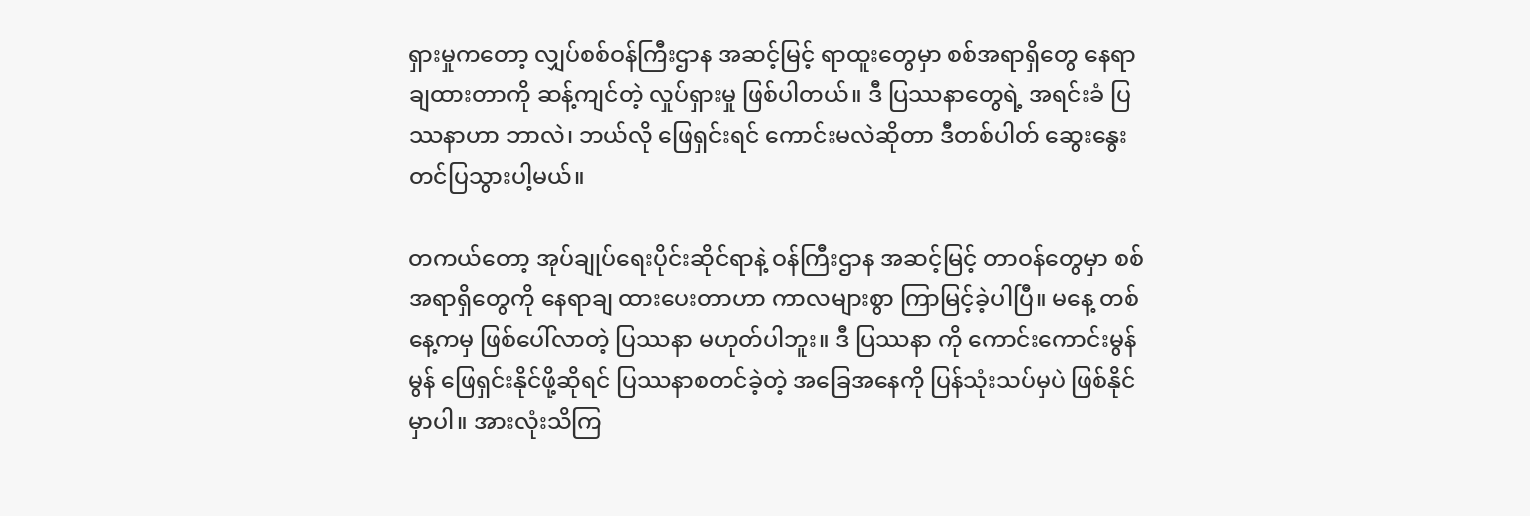ရှားမှုကတော့ လျှပ်စစ်ဝန်ကြီးဌာန အဆင့်မြင့် ရာထူးတွေမှာ စစ်အရာရှိတွေ နေရာချထားတာကို ဆန့်ကျင်တဲ့ လှုပ်ရှားမှု ဖြစ်ပါတယ်။ ဒီ ပြဿနာတွေရဲ့ အရင်းခံ ပြဿနာဟာ ဘာလဲ၊ ဘယ်လို ဖြေရှင်းရင် ကောင်းမလဲဆိုတာ ဒီတစ်ပါတ် ဆွေးနွေး တင်ပြသွားပါ့မယ်။

တကယ်တော့ အုပ်ချုပ်ရေးပိုင်းဆိုင်ရာနဲ့ ဝန်ကြီးဌာန အဆင့်မြင့် တာဝန်တွေမှာ စစ်အရာရှိတွေကို နေရာချ ထားပေးတာဟာ ကာလများစွာ ကြာမြင့်ခဲ့ပါပြီ။ မနေ့ တစ်နေ့ကမှ ဖြစ်ပေါ်လာတဲ့ ပြဿနာ မဟုတ်ပါဘူး။ ဒီ ပြဿနာ ကို ကောင်းကောင်းမွန်မွန် ဖြေရှင်းနိုင်ဖို့ဆိုရင် ပြဿနာစတင်ခဲ့တဲ့ အခြေအနေကို ပြန်သုံးသပ်မှပဲ ဖြစ်နိုင်မှာပါ။ အားလုံးသိကြ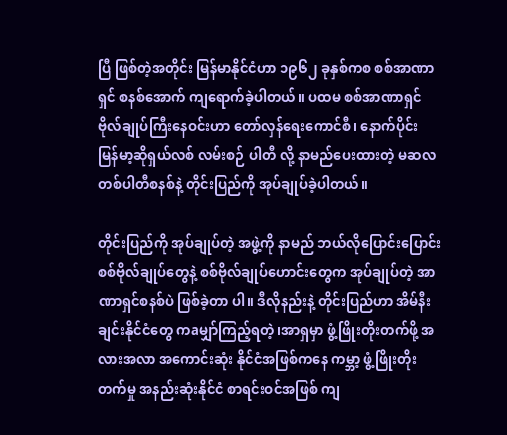ပြီ ဖြစ်တဲ့အတိုင်း မြန်မာနိုင်ငံဟာ ၁၉၆၂ ခုနှစ်ကစ စစ်အာဏာရှင် စနစ်အောက် ကျရောက်ခဲ့ပါတယ်။ ပထမ စစ်အာဏာရှင် ဗိုလ်ချုပ်ကြီးနေဝင်းဟာ တော်လှန်ရေးကောင်စီ၊ နောက်ပိုင်း မြန်မာ့ဆိုရှယ်လစ် လမ်းစဉ် ပါတီ လို့ နာမည်ပေးထားတဲ့ မဆလ တစ်ပါတီစနစ်နဲ့ တိုင်းပြည်ကို အုပ်ချုပ်ခဲ့ပါတယ်။

တိုင်းပြည်ကို အုပ်ချုပ်တဲ့ အဖွဲ့ကို နာမည် ဘယ်လိုပြောင်းပြောင်း စစ်ဗိုလ်ချုပ်တွေနဲ့ စစ်ဗိုလ်ချုပ်ဟောင်းတွေက အုပ်ချုပ်တဲ့ အာဏာရှင်စနစ်ပဲ ဖြစ်ခဲ့တာ ပါ။ ဒီလိုနည်းနဲ့ တိုင်းပြည်ဟာ အိမ်နီးချင်းနိုင်ငံတွေ ကaမျှာ်ကြည့်ရတဲ့၊အာရှမှာ ဖွံ့ဖြိုးတိုးတက်ဖို့ အလားအလာ အကောင်းဆုံး နိုင်ငံအဖြစ်ကနေ ကမ္ဘာ့ ဖွံ့ဖြိုးတိုးတက်မှု အနည်းဆုံးနိုင်ငံ စာရင်းဝင်အဖြစ် ကျ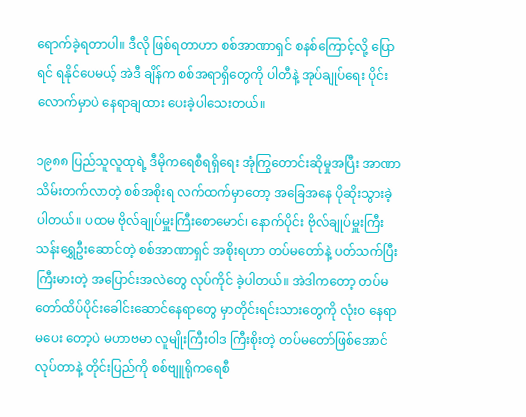ရောက်ခဲ့ရတာပါ။ ဒီလို ဖြစ်ရတာဟာ စစ်အာဏာရှင် စနစ်ကြောင့်လို့ ပြောရင် ရနိုင်ပေမယ့် အဲဒီ ချိန်က စစ်အရာရှိတွေကို ပါတီနဲ့ အုပ်ချုပ်ရေး ပိုင်းလောက်မှာပဲ နေရာချထား ပေးခဲ့ပါသေးတယ်။

၁၉၈၈ ပြည်သူလူထုရဲ့ ဒီမိုကရေစီရရှိရေး အုံကြွတောင်းဆိုမှုအပြီး အာဏာသိမ်းတက်လာတဲ့ စစ်အစိုးရ လက်ထက်မှာတော့ အခြေအနေ ပိုဆိုးသွားခဲ့ပါတယ်။ ပထမ ဗိုလ်ချုပ်မှူးကြီးစောမောင်၊ နောက်ပိုင်း ဗိုလ်ချုပ်မှူးကြီး သန်းရွှေဦးဆောင်တဲ့ စစ်အာဏာရှင် အစိုးရဟာ တပ်မတော်နဲ့ ပတ်သက်ပြီး ကြီးမားတဲ့ အပြောင်းအလဲတွေ လုပ်ကိုင် ခဲ့ပါတယ်။ အဲဒါကတော့ တပ်မတော်ထိပ်ပိုင်းခေါင်းဆောင်နေရာတွေ မှာတိုင်းရင်းသားတွေကို လုံးဝ နေရာမပေး တော့ပဲ မဟာဗမာ လူမျိုးကြီးဝါဒ ကြီးစိုးတဲ့ တပ်မတော်ဖြစ်အောင် လုပ်တာနဲ့ တိုင်းပြည်ကို စစ်ဗျူရိုကရေစီ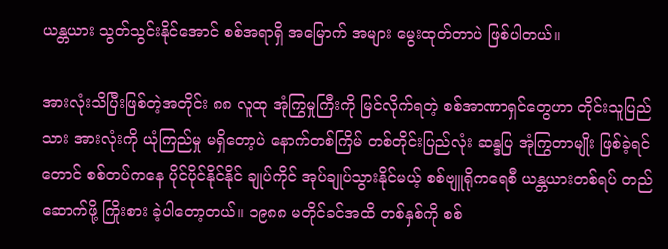ယန္တယား သွတ်သွင်းနိုင်အောင် စစ်အရာရှိ အမြောက် အများ မွေးထုတ်တာပဲ ဖြစ်ပါတယ်။

အားလုံးသိပြီးဖြစ်တဲ့အတိုင်း ၈၈ လူထု အုံကြွမှုကြီးကို မြင်လိုက်ရတဲ့ စစ်အာဏာရှင်တွေဟာ တိုင်းသူပြည် သား အားလုံးကို ယုံကြည်မှု မရှိတော့ပဲ နောက်တစ်ကြိမ် တစ်တိုင်းပြည်လုံး ဆန္ဒပြ အုံကြွတာမျိုး ဖြစ်ခဲ့ရင်တောင် စစ်တပ်ကနေ ပိုင်ပိုင်နိုင်နိုင် ချုပ်ကိုင် အုပ်ချုပ်သွားနိုင်မယ့် စစ်ဗျူရိုကရေစီ ယန္တယားတစ်ရပ် တည်ဆောက်ဖို့ ကြိုးစား ခဲ့ပါတော့တယ်။ ၁၉၈၈ မတိုင်ခင်အထိ တစ်နှစ်ကို စစ်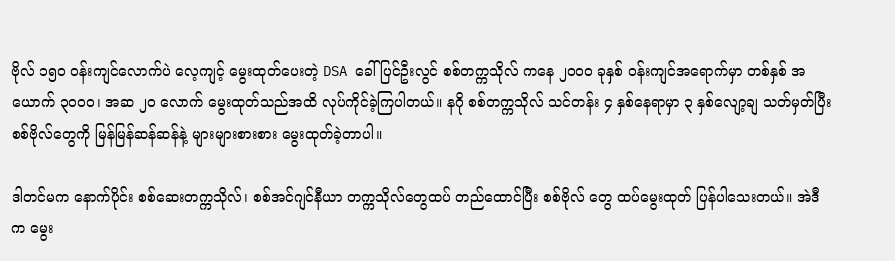ဗိုလ် ၁၅၀ ဝန်းကျင်လောက်ပဲ လေ့ကျင့် မွေးထုတ်ပေးတဲ့ DSA ခေါ် ပြင်ဦးလွင် စစ်တက္ကသိုလ် ကနေ ၂၀၀၀ ခုနှစ် ဝန်းကျင်အရောက်မှာ တစ်နှစ် အယောက် ၃၀၀၀၊ အဆ ၂၀ လောက် မွေးထုတ်သည်အထိ လုပ်ကိုင်ခဲ့ကြပါတယ်။ နဂို စစ်တက္ကသိုလ် သင်တန်း ၄ နှစ်နေရာမှာ ၃ နှစ်လျော့ချ သတ်မှတ်ပြီး စစ်ဗိုလ်တွေကို မြန်မြန်ဆန်ဆန်နဲ့ များများစားစား မွေးထုတ်ခဲ့တာပါ။

ဒါတင်မက နောက်ပိုင်း စစ်ဆေးတက္ကသိုလ်၊ စစ်အင်ဂျင်နီယာ တက္ကသိုလ်တွေထပ် တည်ထောင်ပြီး စစ်ဗိုလ် တွေ ထပ်မွေးထုတ် ပြန်ပါသေးတယ်။ အဲဒီက မွေး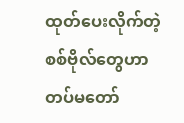ထုတ်ပေးလိုက်တဲ့ စစ်ဗိုလ်တွေဟာ တပ်မတော်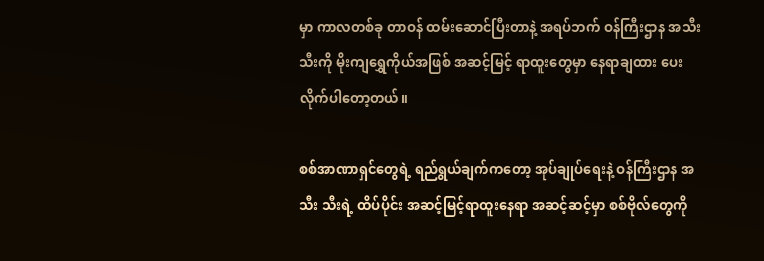မှာ ကာလတစ်ခု တာဝန် ထမ်းဆောင်ပြီးတာနဲ့ အရပ်ဘက် ဝန်ကြီးဌာန အသီးသီးကို မိုးကျရွှေကိုယ်အဖြစ် အဆင့်မြင့် ရာထူးတွေမှာ နေရာချထား ပေးလိုက်ပါတော့တယ်။

စစ်အာဏာရှင်တွေရဲ့ ရည်ရွယ်ချက်ကတော့ အုပ်ချုပ်ရေးနဲ့ ဝန်ကြီးဌာန အသီး သီးရဲ့ ထိပ်ပိုင်း အဆင့်မြင့်ရာထူးနေရာ အဆင့်ဆင့်မှာ စစ်ဗိုလ်တွေကို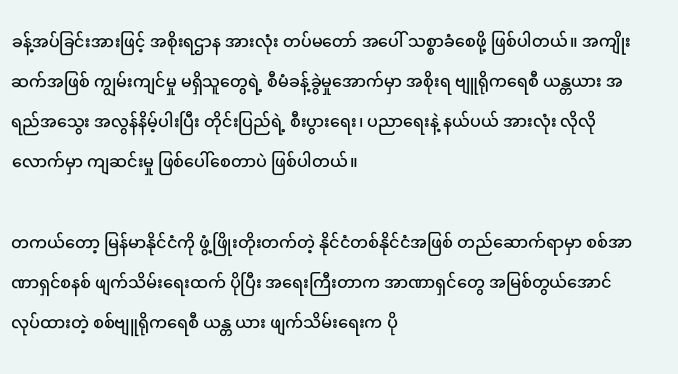ခန့်အပ်ခြင်းအားဖြင့် အစိုးရဌာန အားလုံး တပ်မတော် အပေါ် သစ္စာခံစေဖို့ ဖြစ်ပါတယ်။ အကျိုးဆက်အဖြစ် ကျွမ်းကျင်မှု မရှိသူတွေရဲ့ စီမံခန့်ခွဲမှုအောက်မှာ အစိုးရ ဗျူရိုကရေစီ ယန္တယား အရည်အသွေး အလွန်နိမ့်ပါးပြီး တိုင်းပြည်ရဲ့ စီးပွားရေး၊ ပညာရေးနဲ့ နယ်ပယ် အားလုံး လိုလိုလောက်မှာ ကျဆင်းမှု ဖြစ်ပေါ်စေတာပဲ ဖြစ်ပါတယ်။

တကယ်တော့ မြန်မာနိုင်ငံကို ဖွံ့ဖြိုးတိုးတက်တဲ့ နိုင်ငံတစ်နိုင်ငံအဖြစ် တည်ဆောက်ရာမှာ စစ်အာဏာရှင်စနစ် ဖျက်သိမ်းရေးထက် ပိုပြီး အရေးကြီးတာက အာဏာရှင်တွေ အမြစ်တွယ်အောင် လုပ်ထားတဲ့ စစ်ဗျူရိုကရေစီ ယန္တ ယား ဖျက်သိမ်းရေးက ပို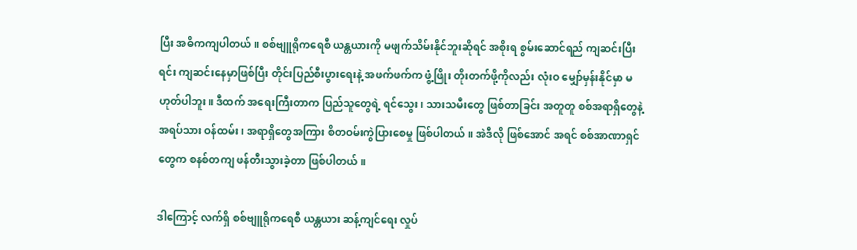ပြီး အဓိကကျပါတယ်။ စစ်ဗျူရိုကရေစီ ယန္တယားကို မဖျက်သိမ်းနိုင်ဘူးဆိုရင် အစိုးရ စွမ်းဆောင်ရည် ကျဆင်းပြီးရင်း ကျဆင်းနေမှာဖြစ်ပြီး တိုင်းပြည်စီးပွားရေးနဲ့ အဖက်ဖက်က ဖွံ့ဖြိုး တိုးတက်ဖို့ကိုလည်း လုံးဝ မျှော်မှန်းနိုင်မှာ မဟုတ်ပါဘူး။ ဒီထက် အရေးကြီးတာက ပြည်သူတွေရဲ့ ရင်သွေး၊ သားသမီးတွေ ဖြစ်တာခြင်း အတူတူ စစ်အရာရှိတွေနဲ့ အရပ်သား ဝန်ထမ်း၊ အရာရှိတွေအကြား စိတဝမ်းကွဲပြားစေမှု ဖြစ်ပါတယ်။ အဲဒီလို ဖြစ်အောင် အရင် စစ်အာဏာရှင်တွေက စနစ်တကျ ဖန်တီးသွားခဲ့တာ ဖြစ်ပါတယ်။

ဒါကြောင့် လက်ရှိ စစ်ဗျူရိုကရေစီ ယန္တယား ဆန့်ကျင်ရေး လှုပ်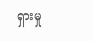ရှားမှု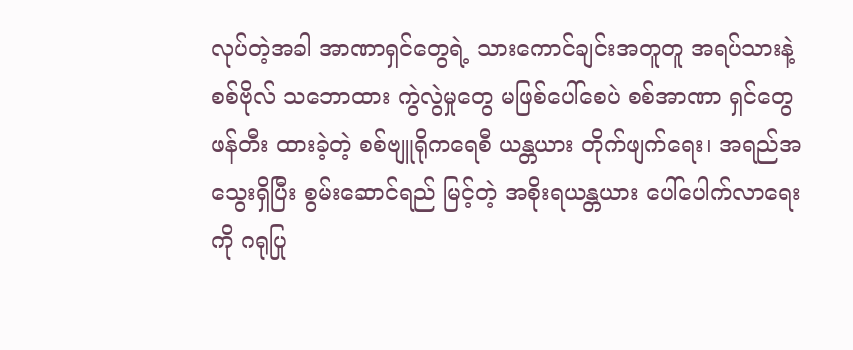လုပ်တဲ့အခါ အာဏာရှင်တွေရဲ့ သားကောင်ချင်းအတူတူ အရပ်သားနဲ့ စစ်ဗိုလ် သဘောထား ကွဲလွဲမှုတွေ မဖြစ်ပေါ်စေပဲ စစ်အာဏာ ရှင်တွေ ဖန်တီး ထားခဲ့တဲ့ စစ်ဗျူရိုကရေစီ ယန္တယား တိုက်ဖျက်ရေး၊ အရည်အသွေးရှိပြီး စွမ်းဆောင်ရည် မြင့်တဲ့ အစိုးရယန္တယား ပေါ်ပေါက်လာရေးကို ဂရုပြု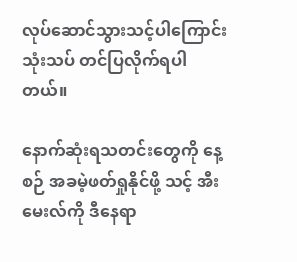လုပ်ဆောင်သွားသင့်ပါကြောင်း သုံးသပ် တင်ပြလိုက်ရပါတယ်။

နောက်ဆုံးရသတင်းတွေကို နေ့စဉ် အခမဲ့ဖတ်ရှုနိုင်ဖို့ သင့် အီးမေးလ်ကို ဒီနေရာ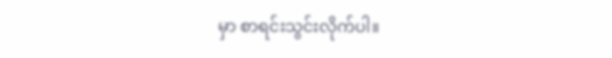မှာ စာရင်းသွင်းလိုက်ပါ။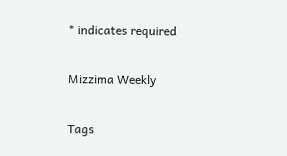* indicates required

Mizzima Weekly

Tags